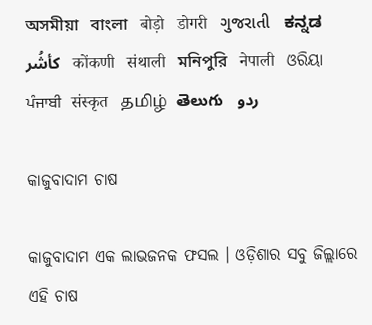অসমীয়া   বাংলা   बोड़ो   डोगरी   ગુજરાતી   ಕನ್ನಡ   كأشُر   कोंकणी   संथाली   মনিপুরি   नेपाली   ଓରିୟା   ਪੰਜਾਬੀ   संस्कृत   தமிழ்  తెలుగు   ردو

କାଜୁବାଦାମ ଚାଷ

କାଜୁବାଦାମ ଏକ ଲାଭଜନକ ଫସଲ । ଓଡ଼ିଶାର ସବୁ ଜିଲ୍ଲାରେ ଏହି ଚାଷ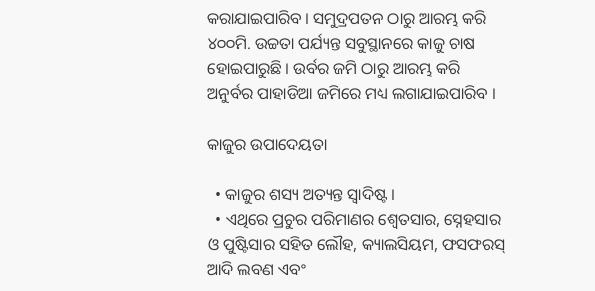କରାଯାଇପାରିବ । ସମୁଦ୍ରପତନ ଠାରୁ ଆରମ୍ଭ କରି ୪୦୦ମି. ଉଚ୍ଚତା ପର୍ଯ୍ୟନ୍ତ ସବୁସ୍ଥାନରେ କାଜୁ ଚାଷ ହୋଇପାରୁଛି । ଉର୍ବର ଜମି ଠାରୁ ଆରମ୍ଭ କରି ଅନୁର୍ବର ପାହାଡିଆ ଜମିରେ ମଧ୍ୟ ଲଗାଯାଇପାରିବ ।

କାଜୁର ଉପାଦେୟତା

  • କାଜୁର ଶସ୍ୟ ଅତ୍ୟନ୍ତ ସ୍ଵାଦିଷ୍ଟ ।
  • ଏଥିରେ ପ୍ରଚୁର ପରିମାଣର ଶ୍ଵେତସାର, ସ୍ନେହସାର ଓ ପୁଷ୍ଟିସାର ସହିତ ଲୌହ, କ୍ୟାଲସିୟମ, ଫସଫରସ୍ ଆଦି ଲବଣ ଏବଂ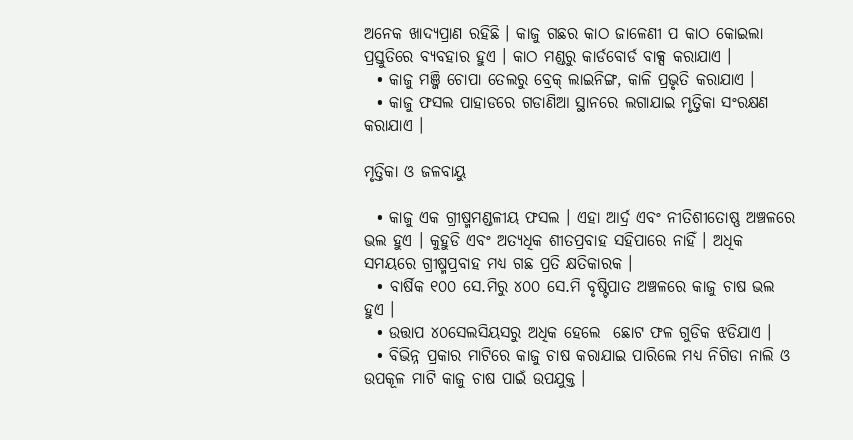ଅନେକ ଖାଦ୍ୟପ୍ରାଣ ରହିଛି । କାଜୁ ଗଛର କାଠ ଜାଳେଣୀ ପ କାଠ କୋଇଲା ପ୍ରସ୍ତୁତିରେ ବ୍ୟବହାର ହୁଏ । କାଠ ମଣ୍ଡରୁ କାର୍ଡବୋର୍ଡ ବାକ୍ସ କରାଯାଏ ।
  • କାଜୁ ମଞ୍ଜି ଚୋପା ତେଲରୁ ବ୍ରେକ୍ ଲାଇନିଙ୍ଗ, କାଳି ପ୍ରଭୃତି କରାଯାଏ ।
  • କାଜୁ ଫସଲ ପାହାଡରେ ଗଡାଣିଆ ସ୍ଥାନରେ ଲଗାଯାଇ ମୃତ୍ତିକା ସଂରକ୍ଷଣ କରାଯାଏ ।

ମୃତ୍ତିକା ଓ ଜଳବାୟୁ

  • କାଜୁ ଏକ ଗ୍ରୀଷ୍ମମଣ୍ଡଳୀୟ ଫସଲ । ଏହା ଆର୍ଦ୍ର ଏବଂ ନୀତିଶୀତୋଷ୍ଣ ଅଞ୍ଚଳରେ ଭଲ ହୁଏ । କୁହୁଡି ଏବଂ ଅତ୍ୟଧିକ ଶୀତପ୍ରବାହ ସହିପାରେ ନାହିଁ । ଅଧିକ ସମୟରେ ଗ୍ରୀଷ୍ମପ୍ରବାହ ମଧ୍ୟ ଗଛ ପ୍ରତି କ୍ଷତିକାରକ ।
  • ବାର୍ଷିକ ୧୦୦ ସେ.ମିରୁ ୪୦୦ ସେ.ମି ବୃଷ୍ଟିପାତ ଅଞ୍ଚଳରେ କାଜୁ ଚାଷ ଭଲ ହୁଏ ।
  • ଉତ୍ତାପ ୪୦ସେଲସିୟସରୁ ଅଧିକ ହେଲେ  ଛୋଟ ଫଳ ଗୁଡିକ ଝଡିଯାଏ ।
  • ବିଭିନ୍ନ ପ୍ରକାର ମାଟିରେ କାଜୁ ଚାଷ କରାଯାଇ ପାରିଲେ ମଧ୍ୟ ନିଗିଡା ନାଲି ଓ ଉପକୂଳ ମାଟି କାଜୁ ଚାଷ ପାଇଁ ଉପଯୁକ୍ତ ।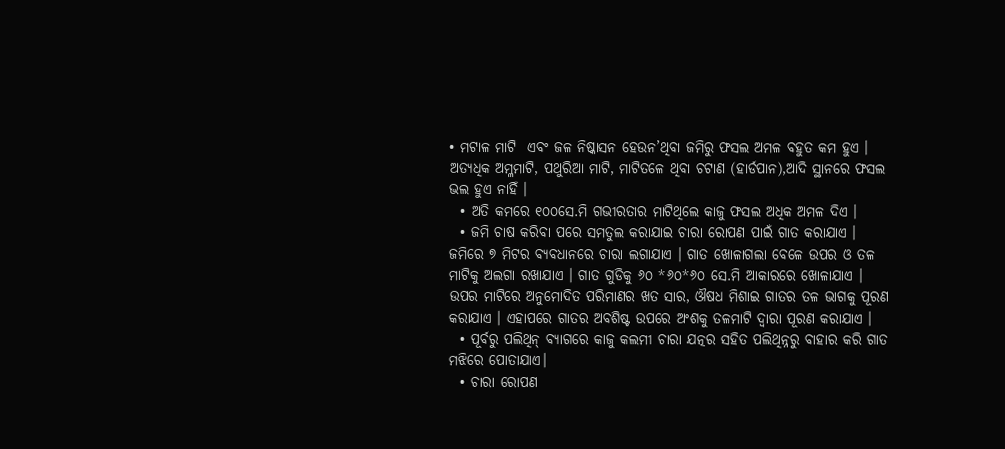• ମଟାଳ ମାଟି  ଏବଂ ଜଳ ନିଷ୍କାସନ ହେଉନ’ଥିବା ଜମିରୁ ଫସଲ ଅମଳ ବହୁତ କମ ହୁଏ । ଅତ୍ୟଧିକ ଅମ୍ଳମାଟି, ପଥୁରିଆ ମାଟି, ମାଟିତଳେ ଥିବା ଚଟାଣ (ହାର୍ଡପାନ),ଆଦି ସ୍ଥାନରେ ଫସଲ ଭଲ ହୁଏ ନାହିଁ ।
  • ଅତି କମରେ ୧୦୦ସେ.ମି ଗଭୀରତାର ମାଟିଥିଲେ କାଜୁ ଫସଲ ଅଧିକ ଅମଳ ଦିଏ ।
  • ଜମି ଚାଷ କରିବା ପରେ ସମତୁଲ କରାଯାଇ ଚାରା ରୋପଣ ପାଇଁ ଗାତ କରାଯାଏ । ଜମିରେ ୭ ମିଟର ବ୍ୟବଧାନରେ ଚାରା ଲଗାଯାଏ । ଗାତ ଖୋଳାଗଲା ବେଳେ ଉପର ଓ ତଳ ମାଟିକୁ ଅଲଗା ରଖାଯାଏ । ଗାତ ଗୁଡିକୁ ୬୦ *୬୦*୬୦ ସେ.ମି ଆକାରରେ ଖୋଳାଯାଏ । ଉପର ମାଟିରେ ଅନୁମୋଦିତ ପରିମାଣର ଖତ ସାର, ଔଷଧ ମିଶାଇ ଗାତର ତଳ ଭାଗକୁ ପୂରଣ କରାଯାଏ । ଏହାପରେ ଗାତର ଅବଶିଷ୍ଟ ଉପରେ ଅଂଶକୁ ତଳମାଟି ଦ୍ଵାରା ପୂରଣ କରାଯାଏ ।
  • ପୂର୍ବରୁ ପଲିଥିନ୍ ବ୍ୟାଗରେ କାଜୁ କଲମୀ ଚାରା ଯତ୍ନର ସହିତ ପଲିଥିନ୍ନରୁ ବାହାର କରି ଗାତ ମଝିରେ ପୋତାଯାଏ।
  • ଚାରା ରୋପଣ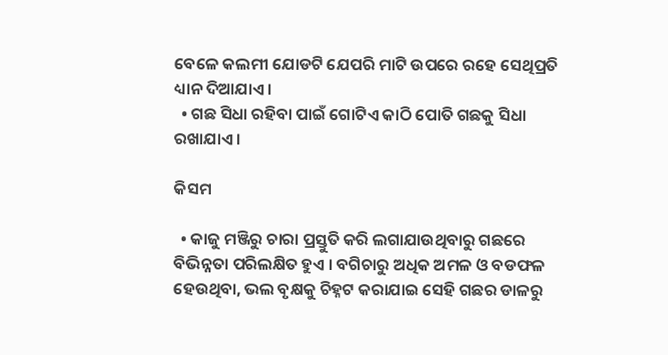ବେଳେ କଲମୀ ଯୋଡଟି ଯେପରି ମାଟି ଉପରେ ରହେ ସେଥିପ୍ରତି ଧ୍ୟାନ ଦିଆଯାଏ ।
  • ଗଛ ସିଧା ରହିବା ପାଇଁ ଗୋଟିଏ କାଠି ପୋତି ଗଛକୁ ସିଧା ରଖାଯାଏ ।

କିସମ

  • କାଜୁ ମଞ୍ଜିରୁ ଚାରା ପ୍ରସ୍ତୁତି କରି ଲଗାଯାଉଥିବାରୁ ଗଛରେ ବିଭିନ୍ନତା ପରିଲକ୍ଷିତ ହୁଏ । ବଗିଚାରୁ ଅଧିକ ଅମଳ ଓ ବଡଫଳ ହେଉଥିବା, ଭଲ ବୃକ୍ଷକୁ ଚିହ୍ନଟ କରାଯାଇ ସେହି ଗଛର ଡାଳରୁ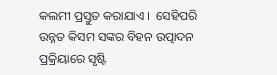କଲମୀ ପ୍ରସ୍ତୁତ କରାଯାଏ ।  ସେହିପରି ଉନ୍ନତ କିସମ ସଙ୍କର ବିହନ ଉତ୍ପାଦନ ପ୍ରକ୍ରିୟାରେ ସୃଷ୍ଟି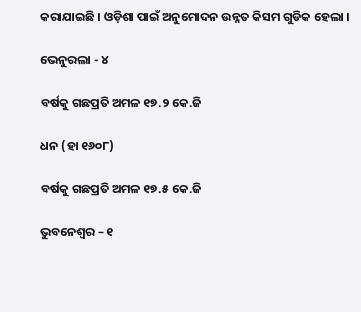କରାଯାଇଛି । ଓଡ଼ିଶା ପାଇଁ ଅନୁମୋଦନ ଉନ୍ନତ କିସମ ଗୁଡିକ ହେଲା ।

ଭେନୁରଲା - ୪

ବର୍ଷକୁ ଗଛପ୍ରତି ଅମଳ ୧୭.୨ କେ.ଜି

ଧନ (ହା ୧୬୦୮)

ବର୍ଷକୁ ଗଛପ୍ରତି ଅମଳ ୧୭.୫ କେ.ଜି

ଭୁବନେଶ୍ଵର – ୧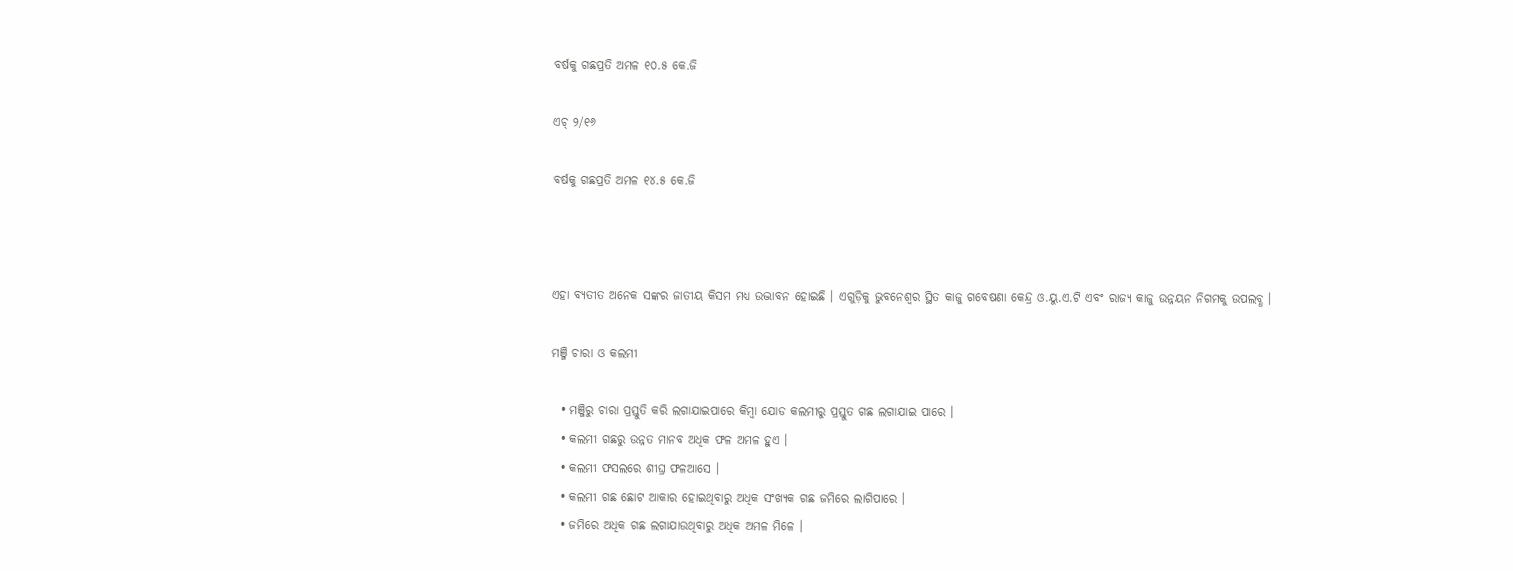ବର୍ଷକୁ ଗଛପ୍ରତି ଅମଳ ୧୦.୫ କେ.ଜି

ଏଚ୍ ୨/୧୬

ବର୍ଷକୁ ଗଛପ୍ରତି ଅମଳ ୧୪.୫ କେ.ଜି



ଏହା ବ୍ୟତୀତ ଅନେକ ସଙ୍କର ଜାତୀୟ କିସମ ମଧ୍ୟ ଉଦ୍ଭାବନ ହୋଇଛି । ଏଗୁଡ଼ିକୁ ଭୁବନେଶ୍ଵର ସ୍ଥିତ କାଜୁ ଗବେଷଣା କେନ୍ଦ୍ର ଓ.ୟୁ.ଏ.ଟି ଏବଂ ରାଜ୍ୟ କାଜୁ ଉନ୍ନୟନ ନିଗମକୁ ଉପଲବ୍ଧ ।

ମଞ୍ଜି ଚାରା ଓ କଲମୀ

  • ମଞ୍ଜିରୁ ଚାରା ପ୍ରସ୍ତୁତି କରି ଲଗାଯାଇପାରେ କିମ୍ବା ଯୋଡ କଲମୀରୁ ପ୍ରସ୍ତୁତ ଗଛ ଲଗାଯାଇ ପାରେ ।
  • କଲମୀ ଗଛରୁ ଉନ୍ନତ ମାନବ ଅଧିକ ଫଳ ଅମଳ ହୁଏ ।
  • କଲମୀ ଫସଲରେ ଶୀଘ୍ର ଫଳଆସେ ।
  • କଲମୀ ଗଛ ଛୋଟ ଆକାର ହୋଇଥିବାରୁ ଅଧିକ ସଂଖ୍ୟକ ଗଛ ଜମିରେ ଲାଗିପାରେ ।
  • ଜମିରେ ଅଧିକ ଗଛ ଲଗାଯାଉଥିବାରୁ ଅଧିକ ଅମଳ ମିଳେ ।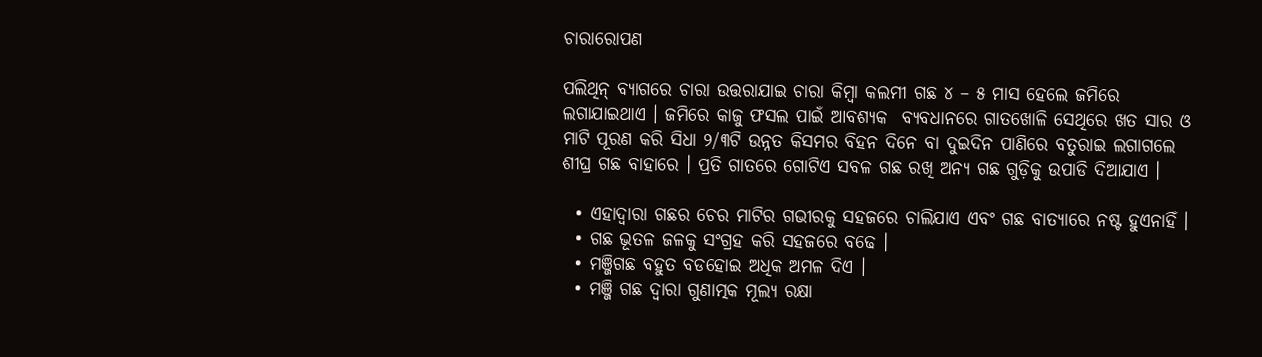ଚାରାରୋପଣ

ପଲିଥିନ୍ ବ୍ୟାଗରେ ଚାରା ଉତ୍ତରାଯାଇ ଚାରା କିମ୍ବା କଲମୀ ଗଛ ୪ – ୫ ମାସ ହେଲେ ଜମିରେ ଲଗାଯାଇଥାଏ । ଜମିରେ କାଜୁ ଫସଲ ପାଇଁ ଆବଶ୍ୟକ  ବ୍ୟବଧାନରେ ଗାତଖୋଳି ସେଥିରେ ଖତ ସାର ଓ ମାଟି ପୂରଣ କରି ସିଧା ୨/୩ଟି ଉନ୍ନତ କିସମର ବିହନ ଦିନେ ବା ଦୁଇଦିନ ପାଣିରେ ବତୁରାଇ ଲଗାଗଲେ ଶୀଘ୍ର ଗଛ ବାହାରେ । ପ୍ରତି ଗାତରେ ଗୋଟିଏ ସବଳ ଗଛ ରଖି ଅନ୍ୟ ଗଛ ଗୁଡ଼ିକୁ ଉପାଡି ଦିଆଯାଏ ।

  • ଏହାଦ୍ଵାରା ଗଛର ଚେର ମାଟିର ଗଭୀରକୁ ସହଜରେ ଚାଲିଯାଏ ଏବଂ ଗଛ ବାତ୍ୟାରେ ନଷ୍ଟ ହୁଏନାହିଁ ।
  • ଗଛ ଭୂତଳ ଜଳକୁ ସଂଗ୍ରହ କରି ସହଜରେ ବଢେ ।
  • ମଞ୍ଜିଗଛ ବହୁତ ବଡହୋଇ ଅଧିକ ଅମଳ ଦିଏ ।
  • ମଞ୍ଜି ଗଛ ଦ୍ଵାରା ଗୁଣାତ୍ମକ ମୂଲ୍ୟ ରକ୍ଷା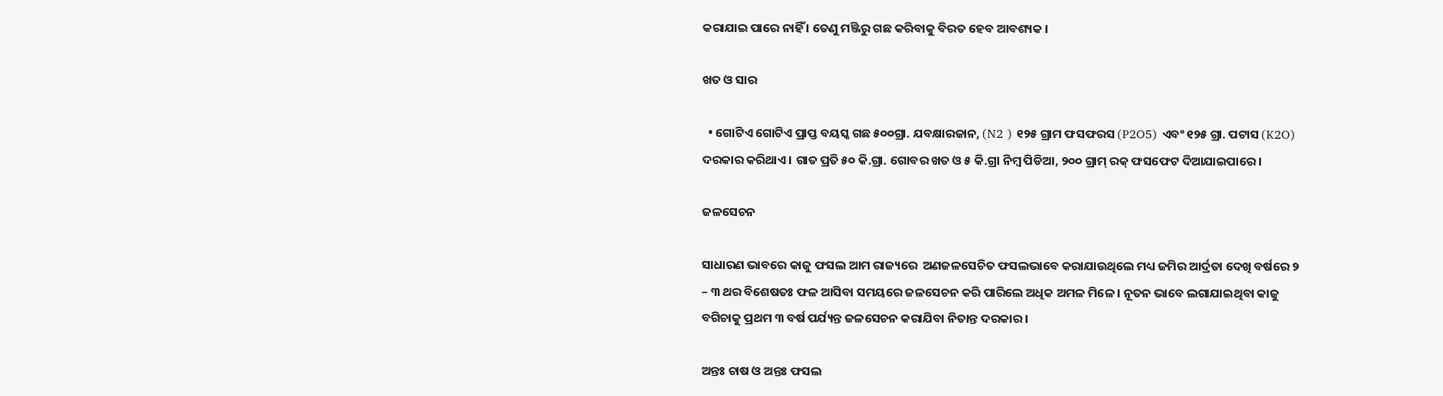କରାଯାଇ ପାରେ ନାହିଁ । ତେଣୁ ମଞ୍ଜିରୁ ଗଛ କରିବାକୁ ବିରତ ହେବ ଆବଶ୍ୟକ ।

ଖତ ଓ ସାର

  • ଗୋଟିଏ ଗୋଟିଏ ପ୍ରାପ୍ତ ବୟସ୍କ ଗଛ ୫୦୦ଗ୍ରା. ଯବକ୍ଷାରଜାନ, (N2 ) ୧୨୫ ଗ୍ରାମ ଫସଫରସ (P2O5) ଏବଂ ୧୨୫ ଗ୍ରା. ପଟାସ (K2O) ଦରକାର କରିଥାଏ । ଗାତ ପ୍ରତି ୫୦ କି.ଗ୍ରା. ଗୋବର ଖତ ଓ ୫ କି.ଗ୍ରା ନିମ୍ବ ପିଡିଆ, ୨୦୦ ଗ୍ରାମ୍ ରକ୍ ଫସଫେଟ ଦିଆଯାଇପାରେ ।

ଜଳସେଚନ

ସାଧାରଣ ଭାବରେ କାଜୁ ଫସଲ ଆମ ରାଜ୍ୟରେ  ଅଣଜଳସେଚିତ ଫସଲଭାବେ କରାଯାଉଥିଲେ ମଧ୍ୟ ଜମିର ଆର୍ଦ୍ରତା ଦେଖି ବର୍ଷରେ ୨ – ୩ ଥର ବିଶେଷତଃ ଫଳ ଆସିବା ସମୟରେ ଜଳସେଚନ କରି ପାରିଲେ ଅଧିକ ଅମଳ ମିଳେ । ନୂତନ ଭାବେ ଲଗାଯାଇଥିବା କାଜୁ ବଗିଚାକୁ ପ୍ରଥମ ୩ ବର୍ଷ ପର୍ଯ୍ୟନ୍ତ ଜଳସେଚନ କରାଯିବା ନିତାନ୍ତ ଦରକାର ।

ଅନ୍ତଃ ଚାଷ ଓ ଅନ୍ତଃ ଫସଲ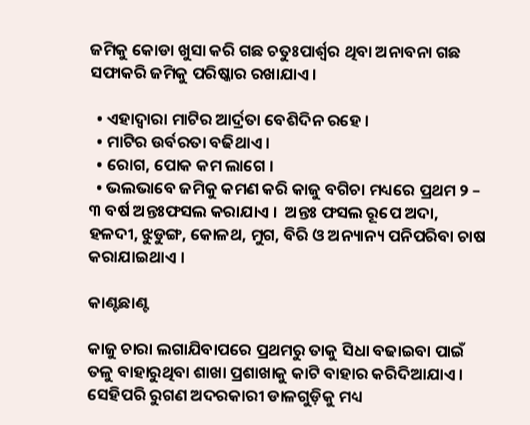ଜମିକୁ କୋଡା ଖୁସା କରି ଗଛ ଚତୁଃପାର୍ଶ୍ଵର ଥିବା ଅନାବନା ଗଛ ସଫାକରି ଜମିକୁ ପରିଷ୍କାର ରଖାଯାଏ ।

  • ଏହାଦ୍ୱାରା ମାଟିର ଆର୍ଦ୍ରତା ବେଶିଦିନ ରହେ ।
  • ମାଟିର ଉର୍ବରତା ବଢିଥାଏ ।
  • ରୋଗ, ପୋକ କମ ଲାଗେ ।
  • ଭଲଭାବେ ଜମିକୁ କମଣ କରି କାଜୁ ବଗିଚା ମଧ୍ୟରେ ପ୍ରଥମ ୨ – ୩ ବର୍ଷ ଅନ୍ତଃଫସଲ କରାଯାଏ ।  ଅନ୍ତଃ ଫସଲ ରୂପେ ଅଦା, ହଳଦୀ, ଝୁଡୁଙ୍ଗ, କୋଳଥ, ମୁଗ, ବିରି ଓ ଅନ୍ୟାନ୍ୟ ପନିପରିବା ଚାଷ କରାଯାଇଥାଏ ।

କାଣ୍ଟଛାଣ୍ଟ

କାଜୁ ଚାରା ଲଗାଯିବାପରେ ପ୍ରଥମରୁ ତାକୁ ସିଧା ବଢାଇବା ପାଇଁ ତଳୁ ବାହାରୁଥିବା ଶାଖା ପ୍ରଶାଖାକୁ କାଟି ବାହାର କରିଦିଆଯାଏ । ସେହିପରି ରୁଗଣ ଅଦରକାରୀ ଡାଳଗୁଡ଼ିକୁ ମଧ୍ୟ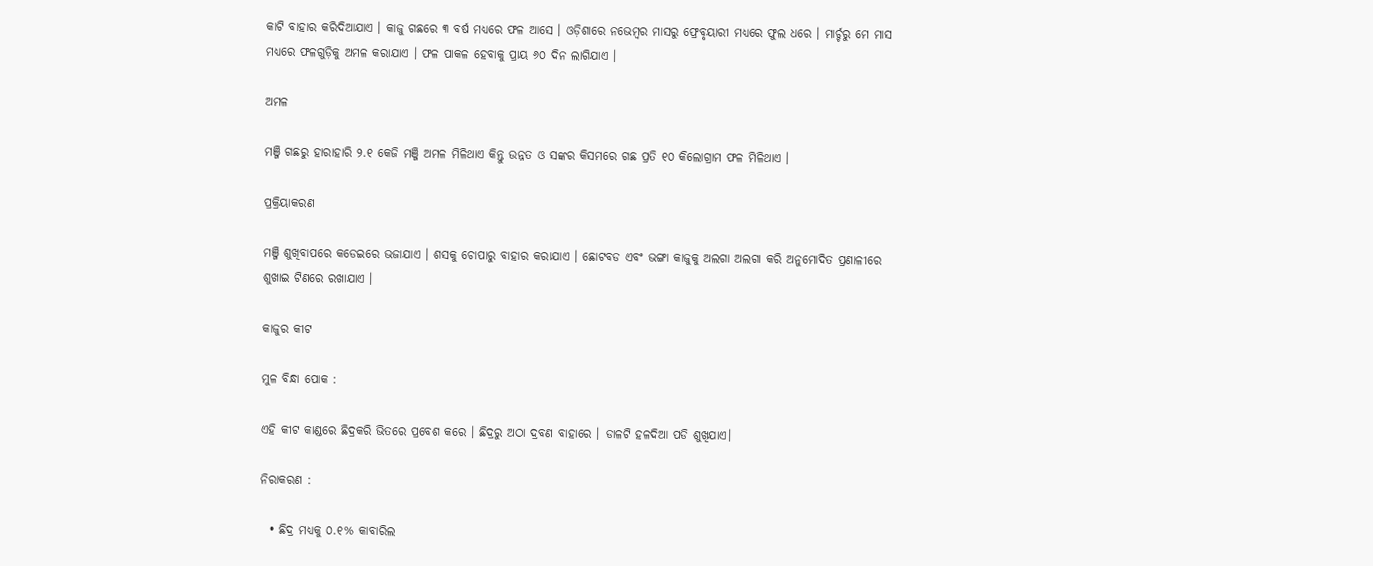କାଟି ବାହାର କରିଦିଆଯାଏ । କାଜୁ ଗଛରେ ୩ ବର୍ଷ ମଧ୍ୟରେ ଫଳ ଆସେ । ଓଡ଼ିଶାରେ ନଭେମ୍ବର ମାସରୁ ଫ୍ରେବୃୟାରୀ ମଧ୍ୟରେ ଫୁଲ ଧରେ । ମାର୍ଚ୍ଚରୁ ମେ ମାସ ମଧ୍ୟରେ ଫଳଗୁଡ଼ିକୁ ଅମଳ କରାଯାଏ । ଫଳ ପାକଳ ହେବାକୁ ପ୍ରାୟ ୬୦ ଦିନ ଲାଗିଯାଏ ।

ଅମଳ

ମଞ୍ଜି ଗଛରୁ ହାରାହାରି ୨.୧ କେଜି ମଞ୍ଜି ଅମଳ ମିଳିଥାଏ କିନ୍ତୁ ଉନ୍ନତ ଓ ସଙ୍କର କିସମରେ ଗଛ ପ୍ରତି ୧୦ କିଲୋଗ୍ରାମ ଫଳ ମିଳିଥାଏ ।

ପ୍ରକ୍ରିୟାକରଣ

ମଞ୍ଜି ଶୁଖିବାପରେ କଡେଇରେ ଭଜାଯାଏ । ଶସକୁ ଚୋପାରୁ ବାହାର କରାଯାଏ । ଛୋଟବଡ ଏବଂ ଭଙ୍ଗା କାଜୁକୁ ଅଲଗା ଅଲଗା କରି ଅନୁମୋଦିତ ପ୍ରଣାଳୀରେ ଶୁଖାଇ ଟିଣରେ ରଖାଯାଏ ।

କାଜୁର କୀଟ

ମୁଳ ବିନ୍ଧା ପୋକ :

ଏହି କୀଟ କାଣ୍ଡରେ ଛିଦ୍ରକରି ଭିତରେ ପ୍ରବେଶ କରେ । ଛିଦ୍ରରୁ ଅଠା ଦ୍ରବଣ ବାହାରେ । ଡାଳଟି ହଳଦିଆ ପଡି ଶୁଖିଯାଏ।

ନିରାକରଣ :

  • ଛିଦ୍ର ମଧ୍ୟକୁ ୦.୧% କାବାରିଲ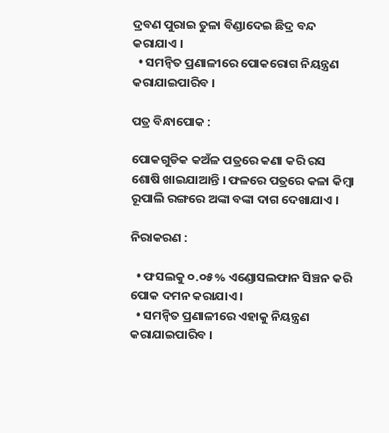ଦ୍ରବଣ ପୁରାଇ ତୁଳା ବିଣ୍ଡାଦେଇ ଛିଦ୍ର ବନ୍ଦ କରାଯାଏ ।
  • ସମନ୍ଵିତ ପ୍ରଣାଳୀରେ ପୋକରୋଗ ନିୟନ୍ତ୍ରଣ କରାଯାଇପାରିବ ।

ପତ୍ର ବିନ୍ଧାପୋକ :

ପୋକଗୁଡିକ କଅଁଳ ପତ୍ରରେ କଣା କରି ରସ ଶୋଷି ଖାଇଯାଆନ୍ତି । ଫଳରେ ପତ୍ରରେ କଳା କିମ୍ବା ରୂପାଲି ରଙ୍ଗରେ ଅଙ୍କା ବଙ୍କା ଦାଗ ଦେଖାଯାଏ ।

ନିରାକରଣ :

  • ଫସଲକୁ ୦.୦୫% ଏଣ୍ଡୋସଲଫାନ ସିଞ୍ଚନ କରି ପୋକ ଦମନ କରାଯାଏ ।
  • ସମନ୍ଵିତ ପ୍ରଣାଳୀରେ ଏହାକୁ ନିୟନ୍ତ୍ରଣ କରାଯାଇପାରିବ ।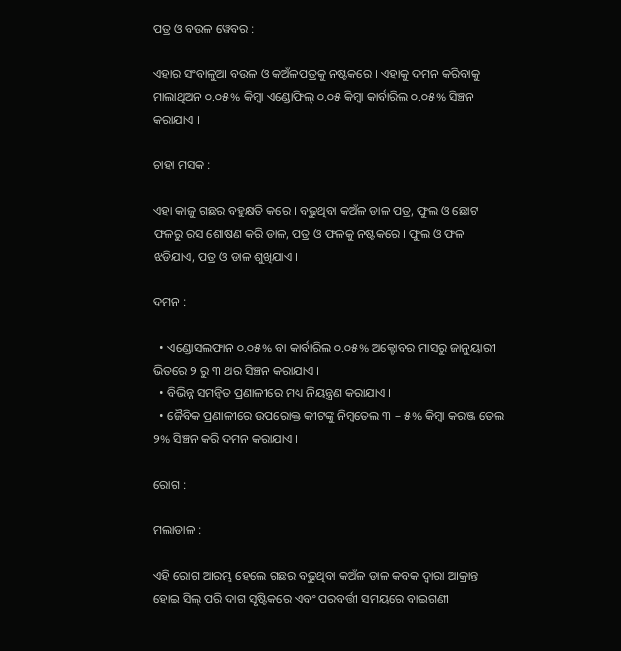ପତ୍ର ଓ ବଉଳ ୱେବର :

ଏହାର ସଂବାଳୁଆ ବଉଳ ଓ କଅଁଳପତ୍ରକୁ ନଷ୍ଟକରେ । ଏହାକୁ ଦମନ କରିବାକୁ ମାଲାଥିଅନ ୦.୦୫% କିମ୍ବା ଏଣ୍ଡୋଫିଲ୍ ୦.୦୫ କିମ୍ବା କାର୍ବାରିଲ ୦.୦୫% ସିଞ୍ଚନ କରାଯାଏ ।

ଚାହା ମସକ :

ଏହା କାଜୁ ଗଛର ବହୁକ୍ଷତି କରେ । ବଢୁଥିବା କଅଁଳ ଡାଳ ପତ୍ର, ଫୁଲ ଓ ଛୋଟ ଫଳରୁ ରସ ଶୋଷଣ କରି ଡାଳ, ପତ୍ର ଓ ଫଳକୁ ନଷ୍ଟକରେ । ଫୁଲ ଓ ଫଳ ଝଡିଯାଏ, ପତ୍ର ଓ ଡାଳ ଶୁଖିଯାଏ ।

ଦମନ :

  • ଏଣ୍ଡୋସଲଫାନ ୦.୦୫% ବା କାର୍ବାରିଲ ୦.୦୫% ଅକ୍ଟୋବର ମାସରୁ ଜାନୁୟାରୀ ଭିତରେ ୨ ରୁ ୩ ଥର ସିଞ୍ଚନ କରାଯାଏ ।
  • ବିଭିନ୍ନ ସମନ୍ଵିତ ପ୍ରଣାଳୀରେ ମଧ୍ୟ ନିୟନ୍ତ୍ରଣ କରାଯାଏ ।
  • ଜୈବିକ ପ୍ରଣାଳୀରେ ଉପରୋକ୍ତ କୀଟଙ୍କୁ ନିମ୍ବତେଲ ୩ – ୫% କିମ୍ବା କରଞ୍ଜ ତେଲ ୨% ସିଞ୍ଚନ କରି ଦମନ କରାଯାଏ ।

ରୋଗ :

ମଲାଡାଳ :

ଏହି ରୋଗ ଆରମ୍ଭ ହେଲେ ଗଛର ବଢୁଥିବା କଅଁଳ ଡାଳ କବକ ଦ୍ଵାରା ଆକ୍ରାନ୍ତ ହୋଇ ସିଲ୍ ପରି ଦାଗ ସୃଷ୍ଟିକରେ ଏବଂ ପରବର୍ତ୍ତୀ ସମୟରେ ବାଇଗଣୀ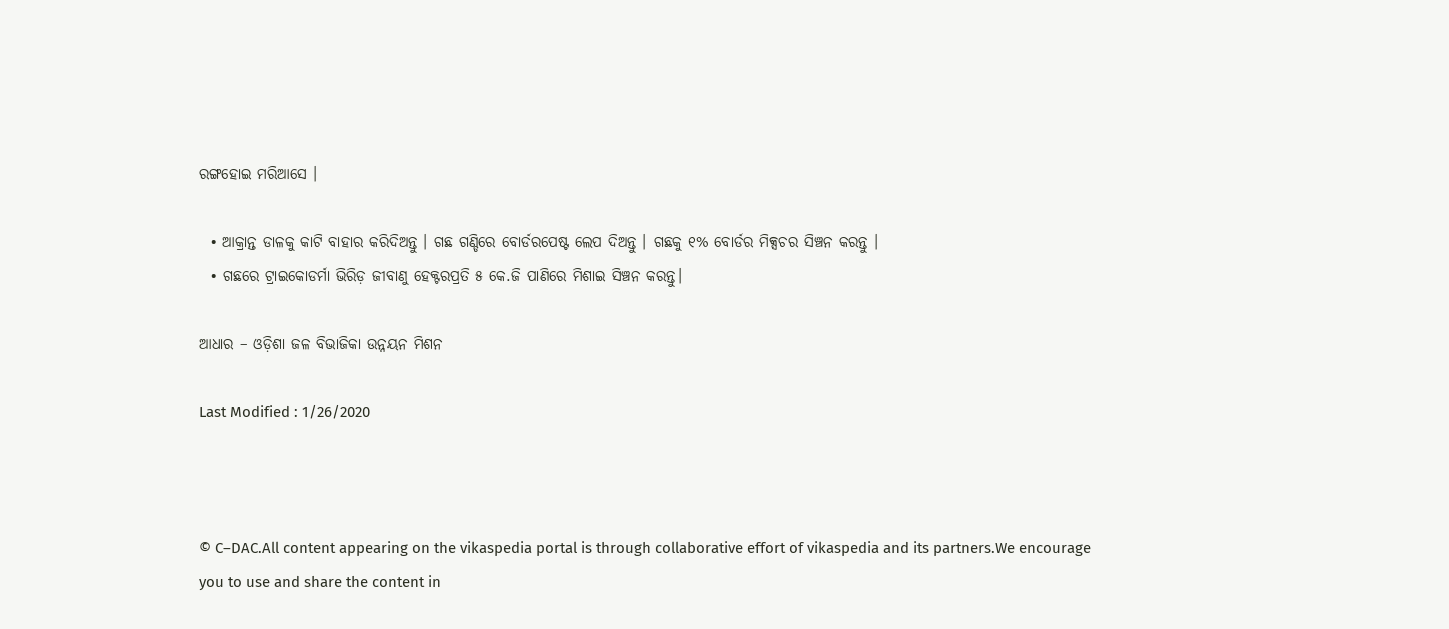ରଙ୍ଗହୋଇ ମରିଆସେ ।

  • ଆକ୍ରାନ୍ତ ଡାଳକୁ କାଟି ବାହାର କରିଦିଅନ୍ତୁ । ଗଛ ଗଣ୍ଡିରେ ବୋର୍ଡରପେଷ୍ଟ ଲେପ ଦିଅନ୍ତୁ । ଗଛକୁ ୧% ବୋର୍ଡର ମିକ୍ସଚର ସିଞ୍ଚନ କରନ୍ତୁ ।
  • ଗଛରେ ଟ୍ରାଇକୋଡର୍ମା ଭିରିଡ଼ ଜୀବାଣୁ ହେକ୍ଟରପ୍ରତି ୫ କେ.ଜି ପାଣିରେ ମିଶାଇ ସିଞ୍ଚନ କରନ୍ତୁ।

ଆଧାର – ଓଡ଼ିଶା ଜଳ ବିଭାଜିକା ଉନ୍ନୟନ ମିଶନ

Last Modified : 1/26/2020



© C–DAC.All content appearing on the vikaspedia portal is through collaborative effort of vikaspedia and its partners.We encourage you to use and share the content in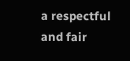a respectful and fair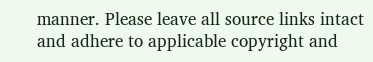manner. Please leave all source links intact and adhere to applicable copyright and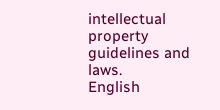intellectual property guidelines and laws.
English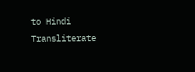to Hindi Transliterate